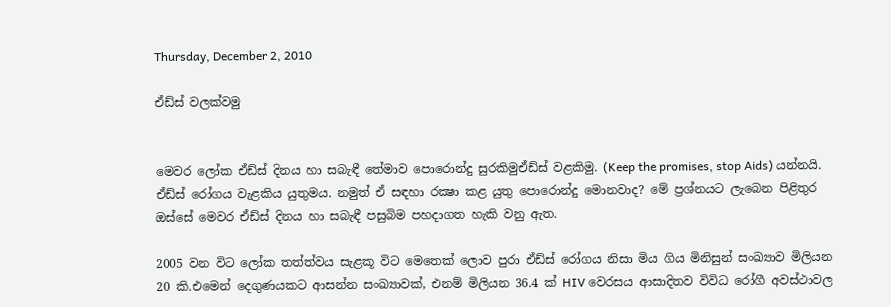Thursday, December 2, 2010

ඒඩ්ස් වලක්වමු


මෙවර ලෝක ඒඩ්ස් දිනය හා සබැඳී තේමාව පොරොන්දු සුරකිමුඒඩ්ස් වළකිමු. (Keep the promises, stop Aids) යන්නයි. ඒඩ්ස් රෝගය වැළකිය යුතුමය. නමුත් ඒ සඳහා රක්‍ෂා කළ යුතු පොරොන්දු මොනවාද? මේ ප්‍රශ්නයට ලැබෙන පිළිතුර ඔස්සේ මෙවර ඒඩ්ස් දිනය හා සබැඳී පසුබිම පහදාගත හැකි වනු ඇත.

2005 වන විට ලෝක තත්ත්වය සැළකූ විට මෙතෙක් ලොව පුරා ඒඩ්ස් රෝගය නිසා මිය ගිය මිනිසුන් සංඛ්‍යාව මිලියන 20 කි.එමෙන් දෙගුණයකට ආසන්න සංඛ්‍යාවක්, එනම් මිලියන 36.4 ක් HIV වෙරසය ආසාදිතව විවිධ රෝගී අවස්ථාවල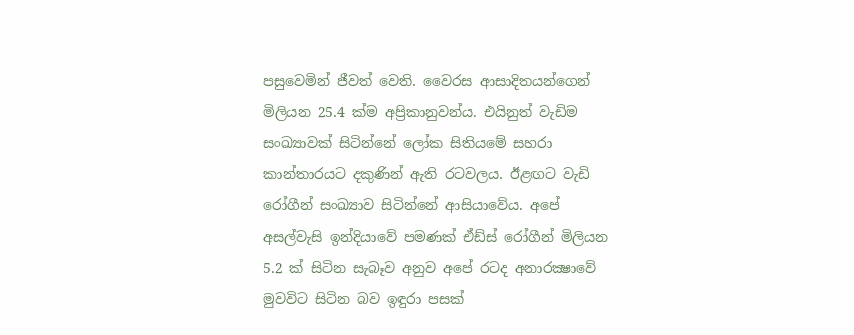පසුවෙමින් ජීවත් වෙති. වෛරස ආසාදිතයන්ගෙන් මිලියන 25.4 ක්ම අප්‍රිකානුවන්ය. එයිනුත් වැඩිම සංඛ්‍යාවක් සිටින්නේ ලෝක සිතියමේ සහරා කාන්තාරයට දකුණින් ඇති රටවලය. ඊළඟට වැඩි රෝගීන් සංඛ්‍යාව සිටින්නේ ආසියාවේය. අපේ අසල්වැසි ඉන්දියාවේ පමණක් ඒඩ්ස් රෝගීන් මිලියන 5.2 ක් සිටින සැබෑව අනුව අපේ රටද අනාරක්‍ෂාවේ මුවවිට සිටින බව ඉඳුරා පසක්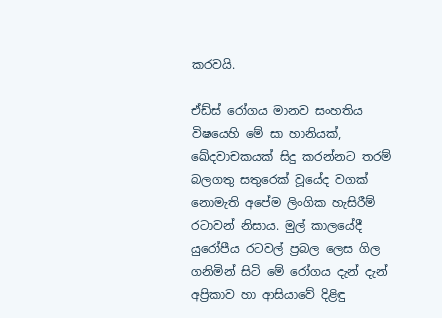කරවයි.

ඒඩ්ස් රෝගය මානව සංහතිය විෂයෙහි මේ සා හානියක්, ඛේදවාචකයක් සිදු කරන්නට තරම් බලගතු සතුරෙක් වූයේද වගක් නොමැති අපේම ලිංගික හැසිරීම් රටාවන් නිසාය. මුල් කාලයේදී යුරෝපීය රටවල් ප්‍රබල ලෙස ගිල ගනිමින් සිටි මේ රෝගය දැන් දැන් අප්‍රිකාව හා ආසියාවේ දිළිඳු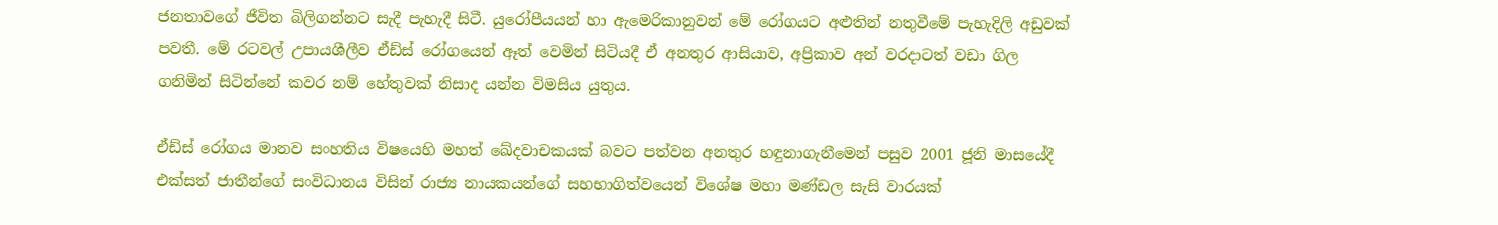ජනතාවගේ ජීවිත බිලිගන්නට සැදී පැහැදී සිටී. යුරෝපීයයන් හා ඇමෙරිකානුවන් මේ රෝගයට අළුතින් නතුවීමේ පැහැදිලි අඩුවක් පවතී. මේ රටවල් උපායශීලීව ඒඩ්ස් රෝගයෙන් ඈත් වෙමින් සිටියදී ඒ අනතුර ආසියාව, අප්‍රිකාව අන් වරදාටත් වඩා ගිල ගනිමින් සිටින්නේ කවර නම් හේතුවක් නිසාද යන්න විමසිය යුතුය.

ඒඩ්ස් රෝගය මානව සංහතිය විෂයෙහි මහත් ඛේදවාචකයක් බවට පත්වන අනතුර හඳුනාගැනීමෙන් පසුව 2001 ජූනි මාසයේදී එක්සත් ජාතීන්ගේ සංවිධානය විසින් රාජ්‍ය නායකයන්ගේ සහභාගිත්වයෙන් විශේෂ මහා මණ්ඩල සැසි වාරයක්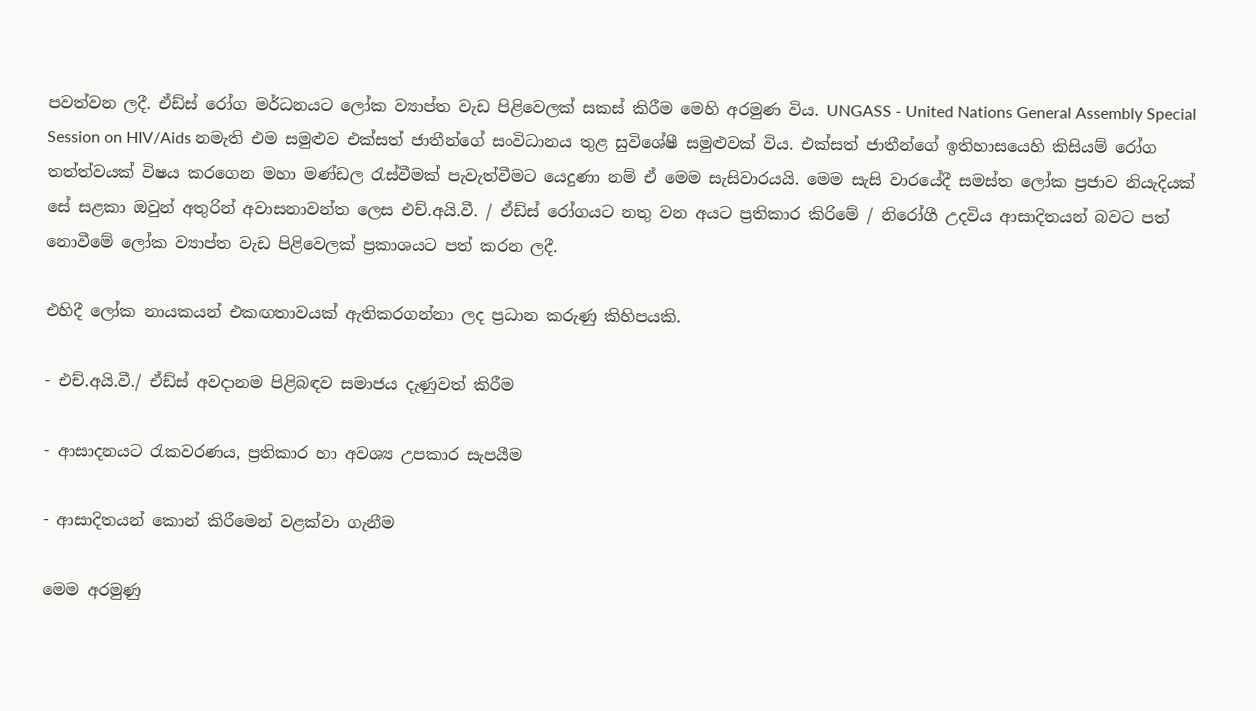පවත්වන ලදී. ඒඩ්ස් රෝග මර්ධනයට ලෝක ව්‍යාප්ත වැඩ පිළිවෙලක් සකස් කිරීම මෙහි අරමුණ විය. UNGASS - United Nations General Assembly Special Session on HIV/Aids නමැති එම සමුළුව එක්සත් ජාතීන්ගේ සංවිධානය තුළ සුවිශේෂී සමුළුවක් විය. එක්සත් ජාතීන්ගේ ඉතිහාසයෙහි කිසියම් රෝග තත්ත්වයක් විෂය කරගෙන මහා මණ්ඩල රැස්වීමක් පැවැත්වීමට යෙදුණා නම් ඒ මෙම සැසිවාරයයි. මෙම සැසි වාරයේදී සමස්ත ලෝක ප්‍රජාව නියැදියක් සේ සළකා ඔවුන් අතුරින් අවාසනාවන්ත ලෙස එච්.අයි.වී. / ඒඩ්ස් රෝගයට නතු වන අයට ප්‍රතිකාර කිරිමේ / නිරෝගී උදවිය ආසාදිතයන් බවට පත් නොවීමේ ලෝක ව්‍යාප්ත වැඩ පිළිවෙලක් ප්‍රකාශයට පත් කරන ලදී.

එහිදී ලෝක නායකයන් එකඟතාවයක් ඇතිකරගන්නා ලද ප්‍රධාන කරුණු කිහිපයකි.

- එච්.අයි.වී./ ඒඩ්ස් අවදානම පිළිබඳව සමාජය දැණුවත් කිරීම

- ආසාදනයට රැකවරණය, ප්‍රතිකාර හා අවශ්‍ය උපකාර සැපයීම

- ආසාදිතයන් කොන් කිරීමෙන් වළක්වා ගැනීම

මෙම අරමුණු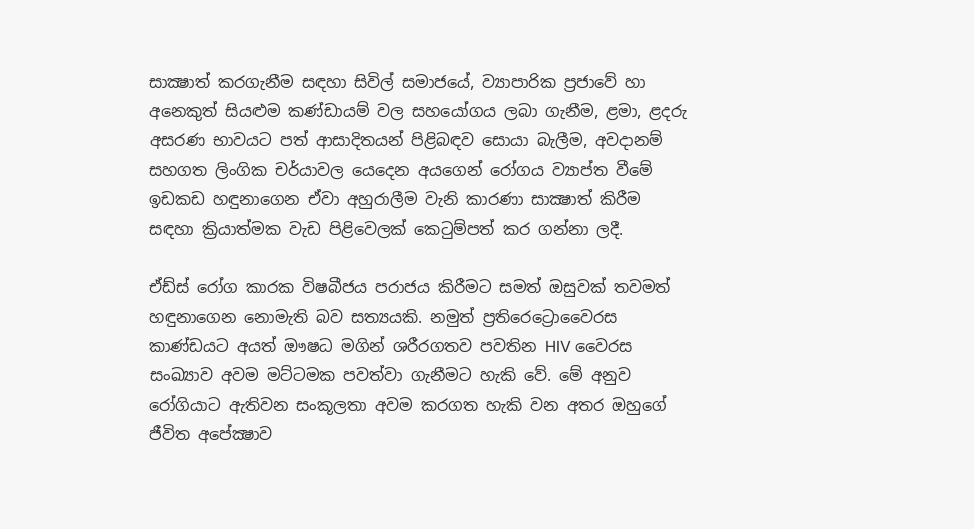සාක්‍ෂාත් කරගැනීම සඳහා සිවිල් සමාජයේ, ව්‍යාපාරික ප්‍රජාවේ හා අනෙකුත් සියළුම කණ්ඩායම් වල සහයෝගය ලබා ගැනීම, ළමා, ළදරු අසරණ භාවයට පත් ආසාදිතයන් පිළිබඳව සොයා බැලීම, අවදානම් සහගත ලිංගික චර්යාවල යෙදෙන අයගෙන් රෝගය ව්‍යාප්ත වීමේ ඉඩකඩ හඳුනාගෙන ඒවා අහුරාලීම වැනි කාරණා සාක්‍ෂාත් කිරීම සඳහා ක්‍රියාත්මක වැඩ පිළිවෙලක් කෙටුම්පත් කර ගන්නා ලදී.

ඒඩ්ස් රෝග කාරක විෂබීජය පරාජය කිරීමට සමත් ඔසුවක් තවමත් හඳුනාගෙන නොමැති බව සත්‍යයකි. නමුත් ප්‍රතිරෙට්‍රොවෛරස කාණ්ඩයට අයත් ඖෂධ මගින් ශරීරගතව පවතින HIV වෛරස සංඛ්‍යාව අවම මට්ටමක පවත්වා ගැනීමට හැකි වේ. මේ අනුව රෝගියාට ඇතිවන සංකූලතා අවම කරගත හැකි වන අතර ඔහුගේ ජීවිත අපේක්‍ෂාව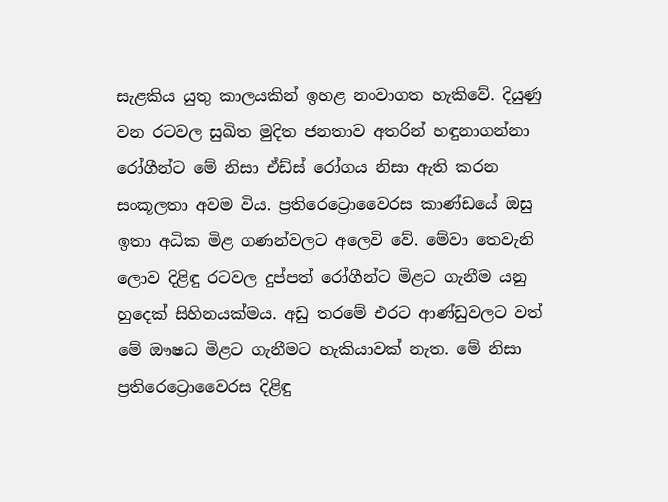සැළකිය යුතු කාලයකින් ඉහළ නංවාගත හැකිවේ. දියුණු වන රටවල සුඛිත මුදිත ජනතාව අතරින් හඳුනාගන්නා රෝගීන්ට මේ නිසා ඒඩ්ස් රෝගය නිසා ඇති කරන සංකූලතා අවම විය. ප්‍රතිරෙට්‍රොවෛරස කාණ්ඩයේ ඔසු ඉතා අධික මිළ ගණන්වලට අලෙවි වේ. මේවා තෙවැනි ලොව දිළිඳු රටවල දුප්පත් රෝගීන්ට මිළට ගැනීම යනු හුදෙක් සිහිනයක්මය. අඩු තරමේ එරට ආණ්ඩුවලට වත් මේ ඖෂධ මිළට ගැනීමට හැකියාවක් නැත. මේ නිසා ප්‍රතිරෙට්‍රොවෛරස දිළිඳු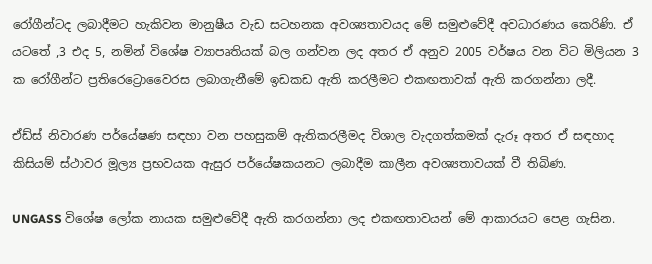රෝගීන්ටද ලබාදීමට හැකිවන මානුෂීය වැඩ සටහනක අවශ්‍යතාවයද මේ සමුළුවේදී අවධාරණය කෙරිණි. ඒ යටතේ ,3 එද 5, නමින් විශේෂ ව්‍යාපෘතියක් බල ගන්වන ලද අතර ඒ අනුව 2005 වර්ෂය වන විට මිලියන 3 ක රෝගීන්ට ප්‍රතිරෙට්‍රොවෛරස ලබාගැනීමේ ඉඩකඩ ඇති කරලීමට එකඟතාවක් ඇති කරගන්නා ලදී.

ඒඩ්ස් නිවාරණ පර්යේෂණ සඳහා වන පහසුකම් ඇතිකරලීමද විශාල වැදගත්කමක් දැරූ අතර ඒ සඳහාද කිසියම් ස්ථාවර මූල්‍ය ප්‍රභවයක ඇසුර පර්යේෂකයනට ලබාදීම කාලීන අවශ්‍යතාවයක් වී තිබිණ.

UNGASS විශේෂ ලෝක නායක සමුළුවේදී ඇති කරගන්නා ලද එකඟතාවයන් මේ ආකාරයට පෙළ ගැසින.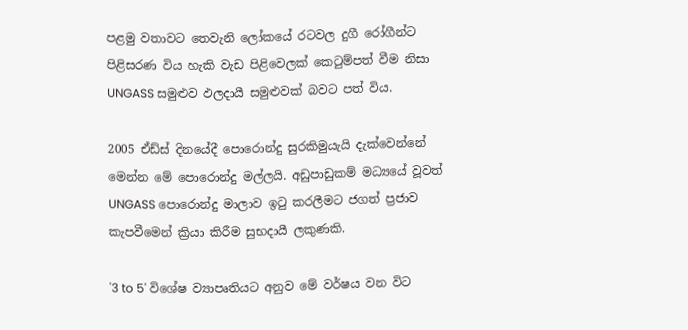පළමු වතාවට තෙවැනි ලෝකයේ රටවල දුගී රෝගීන්ට පිළිසරණ විය හැකි වැඩ පිළිවෙලක් කෙටුම්පත් වීම නිසා UNGASS සමුළුව ඵලදායී සමුළුවක් බවට පත් විය.

2005 ඒඩ්ස් දිනයේදී පොරොන්දු සුරකිමුයැයි දැක්වෙන්නේ මෙන්න මේ පොරොන්දු මල්ලයි. අඩුපාඩුකම් මධ්‍යයේ වූවත් UNGASS පොරොන්දු මාලාව ඉටු කරලීමට ජගත් ප්‍රජාව කැපවීමෙන් ක්‍රියා කිරීම සුභදායී ලකුණකි.

'3 to 5' විශේෂ ව්‍යාපෘතියට අනුව මේ වර්ෂය වන විට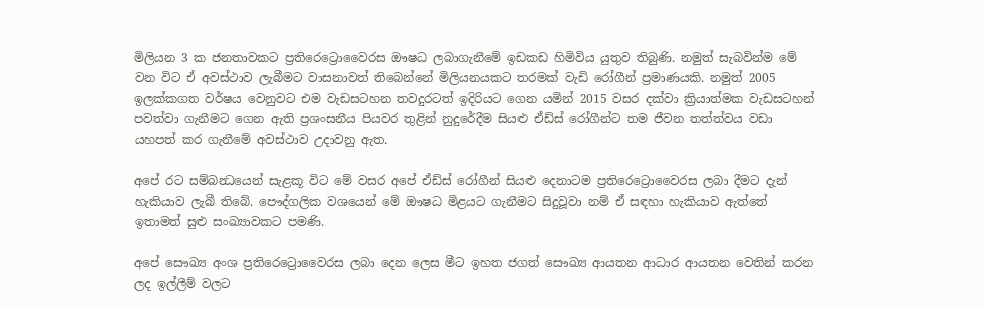මිලියන 3 ක ජනතාවකට ප්‍රතිරෙට්‍රොවෛරස ඖෂධ ලබාගැනීමේ ඉඩකඩ හිමිවිය යුතුව තිබුණි. නමුත් සැබවින්ම මේ වන විට ඒ අවස්ථාව ලැබීමට වාසනාවත් තිබෙන්නේ මිලියනයකට තරමක් වැඩි රෝගීන් ප්‍රමාණයකි. නමුත් 2005 ඉලක්කගත වර්ෂය වෙනුවට එම වැඩසටහන තවදුරටත් ඉදිරියට ගෙන යමින් 2015 වසර දක්වා ක්‍රියාත්මක වැඩසටහන් පවත්වා ගැනීමට ගෙන ඇති ප්‍රශංසනීය පියවර තුළින් නුදුරේදීම සියළු ඒඩ්ස් රෝගීන්ට තම ජීවන තත්ත්වය වඩා යහපත් කර ගැනීමේ අවස්ථාව උදාවනු ඇත.

අපේ රට සම්බන්‍ධයෙන් සැළකූ විට මේ වසර අපේ ඒඩ්ස් රෝගීන් සියළු දෙනාටම ප්‍රතිරෙට්‍රොවෛරස ලබා දීමට දැන් හැකියාව ලැබී තිබේ. පෞද්ගලික වශයෙන් මේ ඖෂධ මිළයට ගැනීමට සිදුවූවා නම් ඒ සඳහා හැකියාව ඇත්තේ ඉතාමත් සුළු සංඛ්‍යාවකට පමණි.

අපේ සෞඛ්‍ය අංශ ප්‍රතිරෙට්‍රොවෛරස ලබා දෙන ලෙස මීට ඉහත ජගත් සෞඛ්‍ය ආයතන ආධාර ආයතන වෙතින් කරන ලද ඉල්ලීම් වලට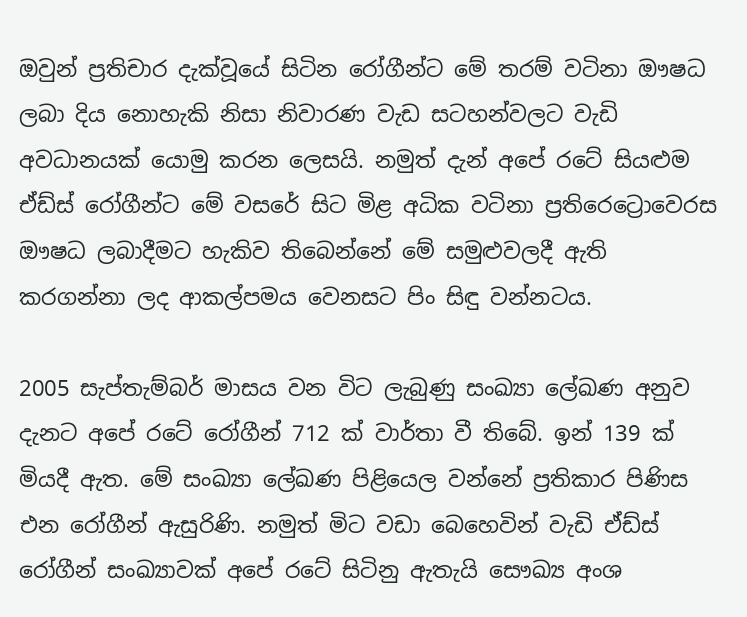ඔවුන් ප්‍රතිචාර දැක්වූයේ සිටින රෝගීන්ට මේ තරම් වටිනා ඖෂධ ලබා දිය නොහැකි නිසා නිවාරණ වැඩ සටහන්වලට වැඩි අවධානයක් යොමු කරන ලෙසයි. නමුත් දැන් අපේ රටේ සියළුම ඒඩ්ස් රෝගීන්ට මේ වසරේ සිට මිළ අධික වටිනා ප්‍රතිරෙට්‍රොවෙරස ඖෂධ ලබාදීමට හැකිව තිබෙන්නේ මේ සමුළුවලදී ඇති කරගන්නා ලද ආකල්පමය වෙනසට පිං සිඳු වන්නටය.

2005 සැප්තැම්බර් මාසය වන විට ලැබුණු සංඛ්‍යා ලේඛණ අනුව දැනට අපේ රටේ රෝගීන් 712 ක් වාර්තා වී තිබේ. ඉන් 139 ක් මියදී ඇත. මේ සංඛ්‍යා ලේඛණ පිළියෙල වන්නේ ප්‍රතිකාර පිණිස එන රෝගීන් ඇසුරිණි. නමුත් මිට වඩා බෙහෙවින් වැඩි ඒඩ්ස් රෝගීන් සංඛ්‍යාවක් අපේ රටේ සිටිනු ඇතැයි සෞඛ්‍ය අංශ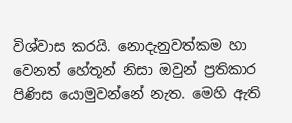විශ්වාස කරයි. නොදැනුවත්කම හා වෙනත් හේතූන් නිසා ඔවුන් ප්‍රතිකාර පිණිස යොමුවන්නේ නැත. මෙහි ඇති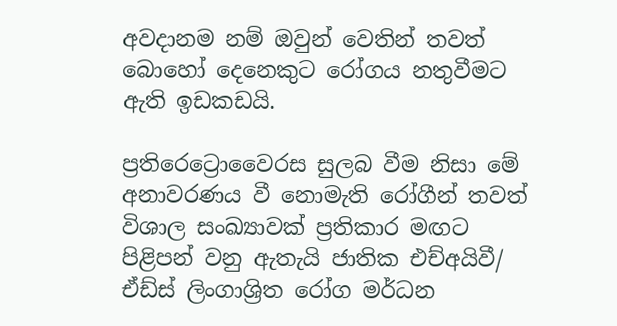අවදානම නම් ඔවුන් වෙතින් තවත් බොහෝ දෙනෙකුට රෝගය නතුවීමට ඇති ඉඩකඩයි.

ප්‍රතිරෙට්‍රොවෛරස සුලබ වීම නිසා මේ අනාවරණය වී නොමැති රෝගීන් තවත් විශාල සංඛ්‍යාවක් ප්‍රතිකාර මඟට පිළිපන් වනු ඇතැයි ජාතික එච්අයිවී/ ඒඩ්ස් ලිංගාශ්‍රිත රෝග මර්ධන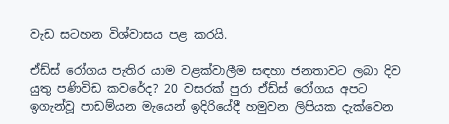වැඩ සටහන විශ්වාසය පළ කරයි.

ඒඩ්ස් රෝගය පැතිර යාම වළක්වාලීම සඳහා ජනතාවට ලබා දිව යුතු පණිවිඩ කවරේද? 20 වසරක් පුරා ඒඩ්ස් රෝගය අපට ඉගැන්වූ පාඩම්යන මැයෙන් ඉදිරියේදී හමුවන ලිපියක දැක්වෙන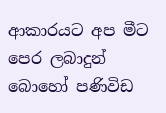ආකාරයට අප මීට පෙර ලබාදුන් බොහෝ පණිවිඩ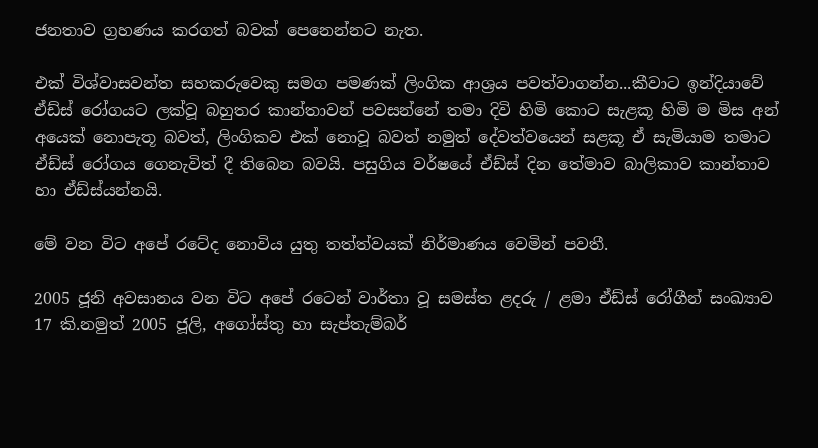ජනතාව ග්‍රහණය කරගත් බවක් පෙනෙන්නට නැත.

එක් විශ්වාසවන්ත සහකරුවෙකු සමග පමණක් ලිංගික ආශ්‍රය පවත්වාගන්න...කීවාට ඉන්දියාවේ ඒඩ්ස් රෝගයට ලක්වූ බහුතර කාන්තාවන් පවසන්නේ තමා දිවි හිමි කොට සැළකූ හිමි ම මිස අන් අයෙක් නොපැතූ බවත්, ලිංගිකව එක් නොවූ බවත් නමුත් දේවත්වයෙන් සළකූ ඒ සැමියාම තමාට ඒඩ්ස් රෝගය ගෙනැවිත් දී තිබෙන බවයි. පසුගිය වර්ෂයේ ඒඩ්ස් දින තේමාව බාලිකාව කාන්තාව හා ඒඩ්ස්යන්නයි.

මේ වන විට අපේ රටේද නොවිය යුතු තත්ත්වයක් නිර්මාණය වෙමින් පවතී.

2005 ජූනි අවසානය වන විට අපේ රටෙන් වාර්තා වූ සමස්ත ළදරු / ළමා ඒඩ්ස් රෝගීන් සංඛ්‍යාව 17 කි.නමුත් 2005 ජූලි, අගෝස්තු හා සැප්තැම්බර්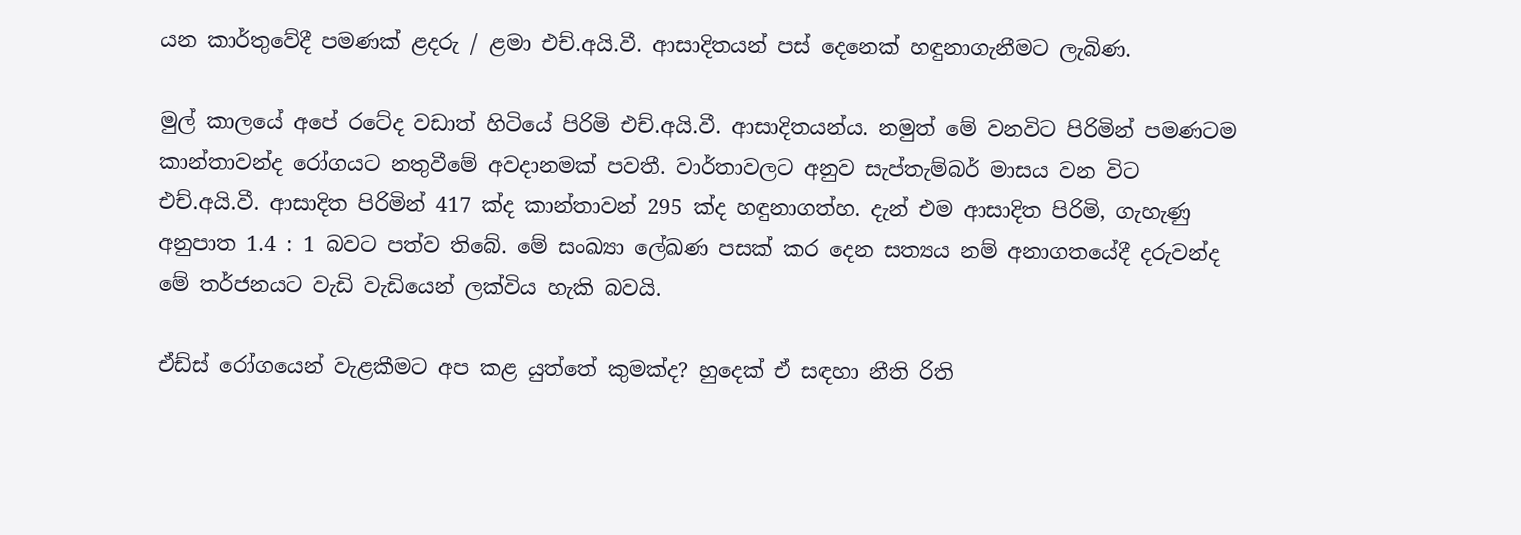යන කාර්තුවේදී පමණක් ළදරු / ළමා එච්.අයි.වී. ආසාදිතයන් පස් දෙනෙක් හඳුනාගැනීමට ලැබිණ.

මුල් කාලයේ අපේ රටේද වඩාත් හිටියේ පිරිමි එච්.අයි.වී. ආසාදිතයන්ය. නමුත් මේ වනවිට පිරිමින් පමණටම කාන්තාවන්ද රෝගයට නතුවීමේ අවදානමක් පවතී. වාර්තාවලට අනුව සැප්තැම්බර් මාසය වන විට එච්.අයි.වී. ආසාදිත පිරිමින් 417 ක්ද කාන්තාවන් 295 ක්ද හඳුනාගත්හ. දැන් එම ආසාදිත පිරිමි, ගැහැණු අනුපාත 1.4 : 1 බවට පත්ව තිබේ. මේ සංඛ්‍යා ලේඛණ පසක් කර දෙන සත්‍යය නම් අනාගතයේදී දරුවන්ද මේ තර්ජනයට වැඩි වැඩියෙන් ලක්විය හැකි බවයි.

ඒඩ්ස් රෝගයෙන් වැළකීමට අප කළ යුත්තේ කුමක්ද? හුදෙක් ඒ සඳහා නීති රිති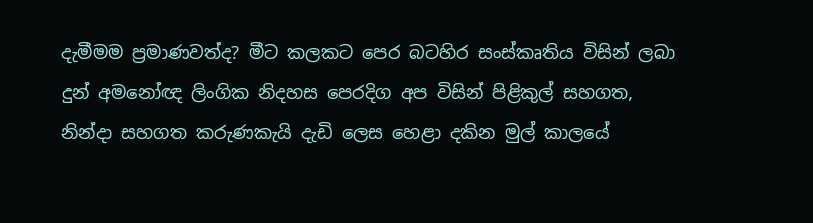දැමීමම ප්‍රමාණවත්ද? මීට කලකට පෙර බටහිර සංස්කෘතිය විසින් ලබා දුන් අමනෝඥ ලිංගික නිදහස පෙරදිග අප විසින් පිළිකුල් සහගත, නින්දා සහගත කරුණකැයි දැඩි ලෙස හෙළා දකින මුල් කාලයේ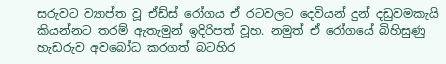සරුවට ව්‍යාප්ත වූ ඒඩ්ස් රෝගය ඒ රටවලට දෙවියන් දුන් දඩුවමකැයි කියන්නට තරම් ඇතැමුන් ඉදිරිපත් වූහ. නමුත් ඒ රෝගයේ බිහිසුණු හැඩරුව අවබෝධ කරගත් බටහිර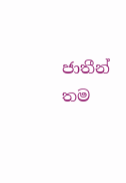ජාතීන් තම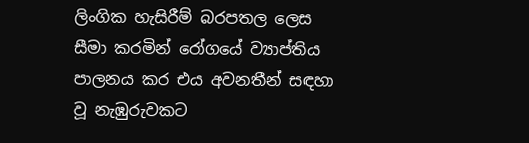ලිංගික හැසිරීම් බරපතල ලෙස සීමා කරමින් රෝගයේ ව්‍යාප්තිය පාලනය කර එය අවනතීන් සඳහා වූ නැඹුරුවකට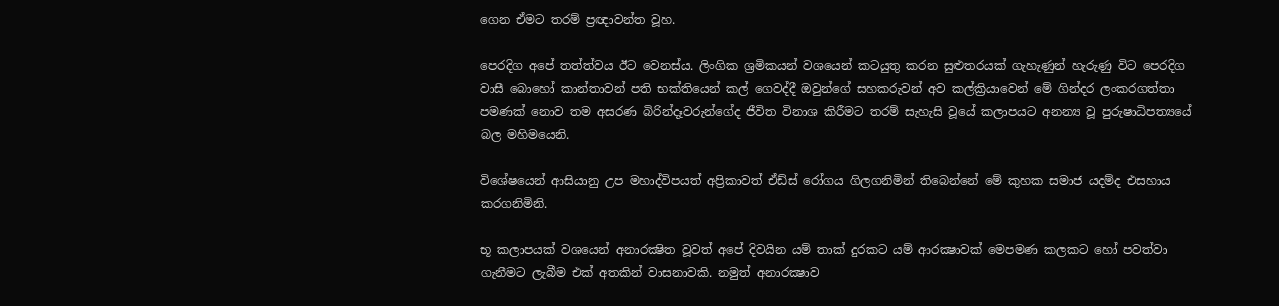ගෙන ඒමට තරම් ප්‍රඥාවන්ත වූහ.

පෙරදිග අපේ තත්ත්වය ඊට වෙනස්ය. ලිංගික ශ්‍රමිකයන් වශයෙන් කටයුතු කරන සුළුතරයක් ගැහැණුන් හැරුණු විට පෙරදිග වාසී බොහෝ කාන්තාවන් පති භක්තියෙන් කල් ගෙවද්දී ඔවුන්ගේ සහකරුවන් අව කල්ක්‍රියාවෙන් මේ ගින්දර ලංකරගත්තා පමණක් නොව තම අසරණ බිරින්දෑවරුන්ගේද ජීවිත විනාශ කිරීමට තරම් සැහැසි වූයේ කලාපයට අනන්‍ය වූ පුරුෂාධිපත්‍යයේ බල මහිමයෙනි.

විශේෂයෙන් ආසියානු උප මහාද්විපයත් අප්‍රිකාවත් ඒඩ්ස් රෝගය ගිලගනිමින් තිබෙන්නේ මේ කුහක සමාජ යදම්ද එසහාය කරගනිමිනි.

භූ කලාපයක් වශයෙන් අනාරක්‍ෂිත වූවත් අපේ දිවයින යම් තාක් දුරකට යම් ආරක්‍ෂාවක් මෙපමණ කලකට හෝ පවත්වා ගැනීමට ලැබීම එක් අතකින් වාසනාවකි. නමුත් අනාරක්‍ෂාව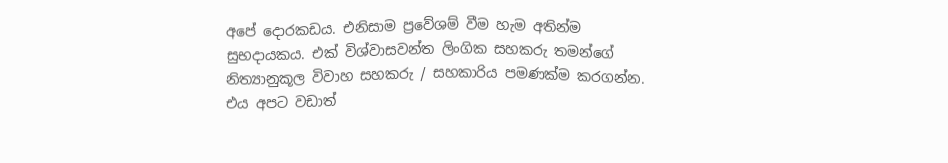අපේ දොරකඩය. එනිසාම ප්‍රවේශම් වීම හැම අතින්ම සුභදායකය. එක් විශ්වාසවන්ත ලිංගික සහකරු තමන්ගේ නිත්‍යානුකූල විවාහ සහකරු / සහකාරිය පමණක්ම කරගන්න. එය අපට වඩාත්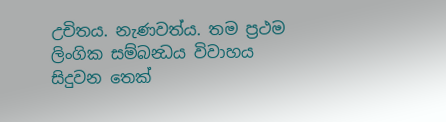උචිතය. නැණවත්ය. තම ප්‍රථම ලිංගික සම්බන්‍ධය විවාහය සිදුවන තෙක්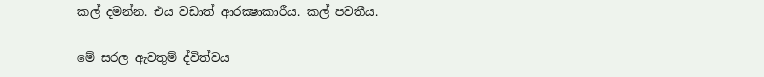කල් දමන්න. එය වඩාත් ආරක්‍ෂාකාරීය. කල් පවතීය.

මේ සරල ඇවතුම් ද්විත්වය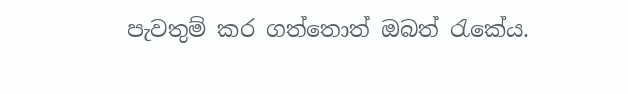පැවතුම් කර ගත්තොත් ඔබත් රැකේය.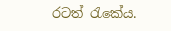රටත් රැකේය.